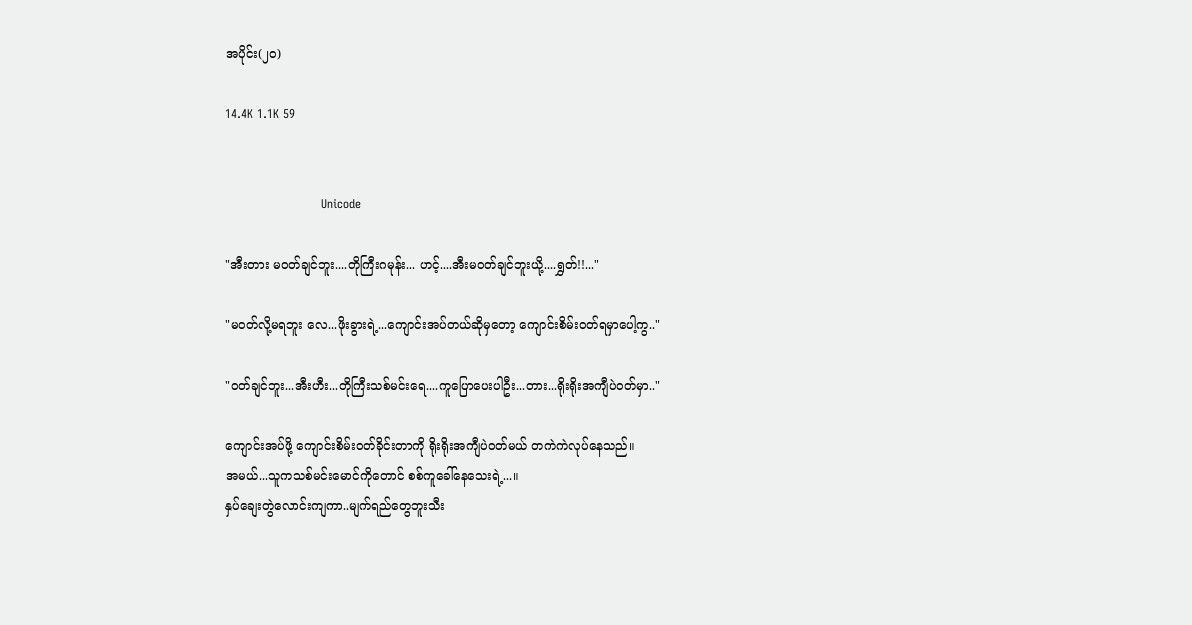အပိုင်း(၂၀)

14.4K 1.1K 59


                        Unicode

"အီးတား မဝတ်ချင်ဘူး....တိုကြီးဂမုန်း... ဟင့်....အီးမဝတ်ချင်ဘူးယို့....ရွှတ်!!..."

"မဝတ်လို့မရဘူး လေ...ဖိုးခွားရဲ့...ကျောင်းအပ်တယ်ဆိုမှတော့ ကျောင်းစိမ်းဝတ်ရမှာပေါ့ကွ.."

"ဝတ်ချင်ဘူး...အီးဟီး...တိုကြီးသစ်မင်းရေ....ကူပြောပေးပါဦး...တား...ရိုးရိုးအကျီပဲဝတ်မှာ.."

ကျောင်းအပ်ဖို့ ကျောင်းစိမ်းဝတ်ခိုင်းတာကို ရိုးရိုးအကျီပဲဝတ်မယ် တကဲကဲလုပ်နေသည်။
အမယ်...သူကသစ်မင်းမောင်ကိုတောင် စစ်ကူခေါ်နေသေးရဲ့...။
နှပ်ချေးတွဲလောင်းကျကာ..မျက်ရည်တွေဘူးသီး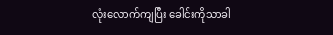လုံးလောက်ကျပြီး ခေါင်းကိုသာခါ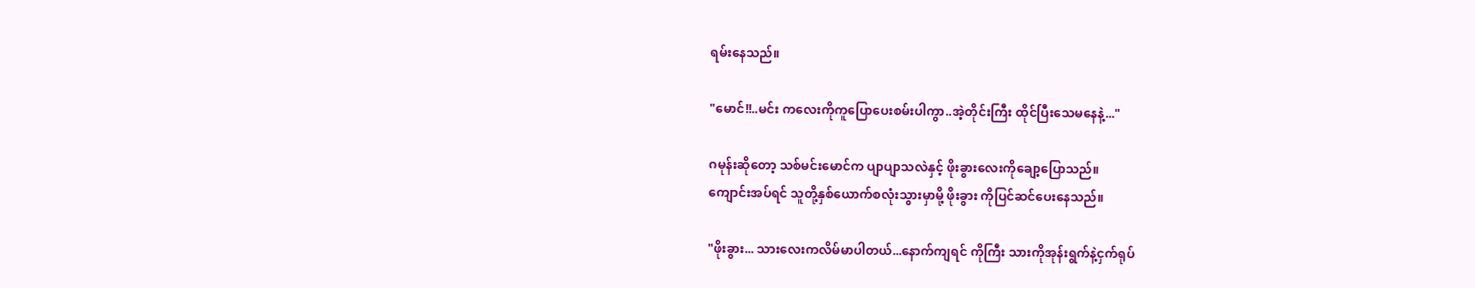ရမ်းနေသည်။

"မောင်!!..မင်း ကလေးကိုကူပြောပေးစမ်းပါကွာ..အဲ့တိုင်းကြီး ထိုင်ပြီးသေမနေနဲ့..."

ဂမုန်းဆိုတော့ သစ်မင်းမောင်က ပျာပျာသလဲနှင့် ဖိုးခွားလေးကိုချော့ပြောသည်။
ကျောင်းအပ်ရင် သူတို့နှစ်ယောက်စလုံးသွားမှာမို့ ဖိုးခွား ကိုပြင်ဆင်ပေးနေသည်။

"ဖိုးခွား... သားလေးကလိမ်မာပါတယ်...နောက်ကျရင် ကိုကြီး သားကိုအုန်းရွက်နဲ့ငှက်ရုပ်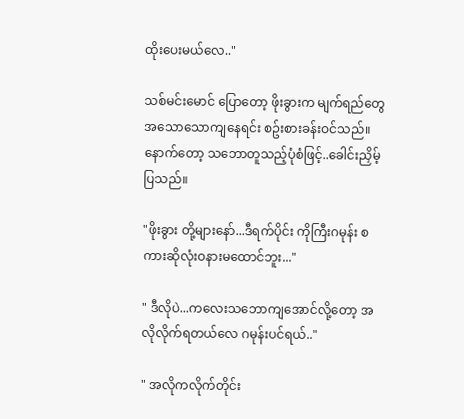ထိုးပေးမယ်လေ.."

သစ်မင်းမောင် ပြောတော့ ဖိုးခွားက မျက်ရည်တွေအသောသောကျနေရင်း စဥ်းစားခန်းဝင်သည်။
နောက်တော့ သဘောတူသည့်ပုံစံဖြင့်..ခေါင်းညှိမ့်ပြသည်။

"ဖိုးခွား တို့များနော်...ဒီရက်ပိုင်း ကိုကြီးဂမုန်း စကားဆိုလုံးဝနားမထောင်ဘူး..."

" ဒီလိုပဲ...ကလေးသဘောကျအောင်လို့တော့ အလိုလိုက်ရတယ်လေ ဂမုန်းပင်ရယ်.."

" အလိုကလိုက်တိုင်း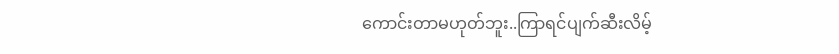ကောင်းတာမဟုတ်ဘူး..ကြာရင်ပျက်ဆီးလိမ့်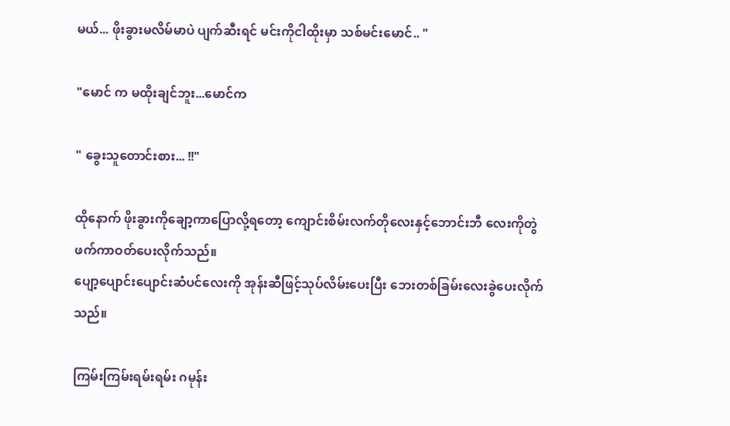မယ်... ဖိုးခွားမလိမ်မာပဲ ပျက်ဆီးရင် မင်းကိုငါထိုးမှာ သစ်မင်းမောင်.. "

"မောင် က မထိုးချင်ဘူး...မောင်က

" ခွေးသူတောင်းစား... !!"

ထိုနောက် ဖိုးခွားကိုချော့ကာပြောလို့ရတော့ ကျောင်းစိမ်းလက်တိုလေးနှင့်ဘောင်းဘီ လေးကိုတွဲဖက်ကာဝတ်ပေးလိုက်သည်။
ပျော့ပျောင်းပျောင်းဆံပင်လေးကို အုန်းဆီဖြင့်သုပ်လိမ်းပေးပြီး ဘေးတစ်ခြမ်းလေးခွဲပေးလိုက်သည်။

ကြမ်းကြမ်းရမ်းရမ်း ဂမုန်း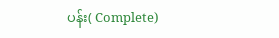ပန်း( Complete)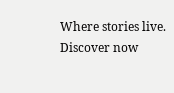Where stories live. Discover now